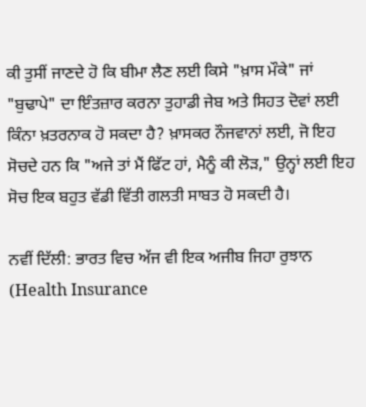ਕੀ ਤੁਸੀਂ ਜਾਣਦੇ ਹੋ ਕਿ ਬੀਮਾ ਲੈਣ ਲਈ ਕਿਸੇ "ਖ਼ਾਸ ਮੌਕੇ" ਜਾਂ "ਬੁਢਾਪੇ" ਦਾ ਇੰਤਜ਼ਾਰ ਕਰਨਾ ਤੁਹਾਡੀ ਜੇਬ ਅਤੇ ਸਿਹਤ ਦੋਵਾਂ ਲਈ ਕਿੰਨਾ ਖ਼ਤਰਨਾਕ ਹੋ ਸਕਦਾ ਹੈ? ਖ਼ਾਸਕਰ ਨੌਜਵਾਨਾਂ ਲਈ, ਜੋ ਇਹ ਸੋਚਦੇ ਹਨ ਕਿ "ਅਜੇ ਤਾਂ ਮੈਂ ਫਿੱਟ ਹਾਂ, ਮੈਨੂੰ ਕੀ ਲੋੜ," ਉਨ੍ਹਾਂ ਲਈ ਇਹ ਸੋਚ ਇਕ ਬਹੁਤ ਵੱਡੀ ਵਿੱਤੀ ਗਲਤੀ ਸਾਬਤ ਹੋ ਸਕਦੀ ਹੈ।

ਨਵੀਂ ਦਿੱਲੀ: ਭਾਰਤ ਵਿਚ ਅੱਜ ਵੀ ਇਕ ਅਜੀਬ ਜਿਹਾ ਰੁਝਾਨ (Health Insurance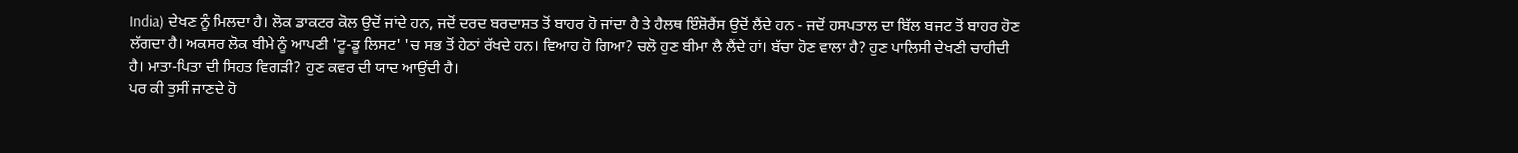India) ਦੇਖਣ ਨੂੰ ਮਿਲਦਾ ਹੈ। ਲੋਕ ਡਾਕਟਰ ਕੋਲ ਉਦੋਂ ਜਾਂਦੇ ਹਨ, ਜਦੋਂ ਦਰਦ ਬਰਦਾਸ਼ਤ ਤੋਂ ਬਾਹਰ ਹੋ ਜਾਂਦਾ ਹੈ ਤੇ ਹੈਲਥ ਇੰਸ਼ੋਰੈਂਸ ਉਦੋਂ ਲੈਂਦੇ ਹਨ - ਜਦੋਂ ਹਸਪਤਾਲ ਦਾ ਬਿੱਲ ਬਜਟ ਤੋਂ ਬਾਹਰ ਹੋਣ ਲੱਗਦਾ ਹੈ। ਅਕਸਰ ਲੋਕ ਬੀਮੇ ਨੂੰ ਆਪਣੀ 'ਟੂ-ਡੂ ਲਿਸਟ' 'ਚ ਸਭ ਤੋਂ ਹੇਠਾਂ ਰੱਖਦੇ ਹਨ। ਵਿਆਹ ਹੋ ਗਿਆ? ਚਲੋ ਹੁਣ ਬੀਮਾ ਲੈ ਲੈਂਦੇ ਹਾਂ। ਬੱਚਾ ਹੋਣ ਵਾਲਾ ਹੈ? ਹੁਣ ਪਾਲਿਸੀ ਦੇਖਣੀ ਚਾਹੀਦੀ ਹੈ। ਮਾਤਾ-ਪਿਤਾ ਦੀ ਸਿਹਤ ਵਿਗੜੀ? ਹੁਣ ਕਵਰ ਦੀ ਯਾਦ ਆਉਂਦੀ ਹੈ।
ਪਰ ਕੀ ਤੁਸੀਂ ਜਾਣਦੇ ਹੋ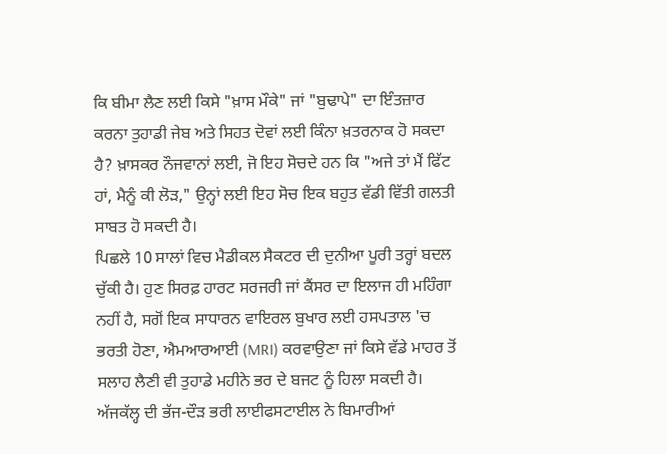ਕਿ ਬੀਮਾ ਲੈਣ ਲਈ ਕਿਸੇ "ਖ਼ਾਸ ਮੌਕੇ" ਜਾਂ "ਬੁਢਾਪੇ" ਦਾ ਇੰਤਜ਼ਾਰ ਕਰਨਾ ਤੁਹਾਡੀ ਜੇਬ ਅਤੇ ਸਿਹਤ ਦੋਵਾਂ ਲਈ ਕਿੰਨਾ ਖ਼ਤਰਨਾਕ ਹੋ ਸਕਦਾ ਹੈ? ਖ਼ਾਸਕਰ ਨੌਜਵਾਨਾਂ ਲਈ, ਜੋ ਇਹ ਸੋਚਦੇ ਹਨ ਕਿ "ਅਜੇ ਤਾਂ ਮੈਂ ਫਿੱਟ ਹਾਂ, ਮੈਨੂੰ ਕੀ ਲੋੜ," ਉਨ੍ਹਾਂ ਲਈ ਇਹ ਸੋਚ ਇਕ ਬਹੁਤ ਵੱਡੀ ਵਿੱਤੀ ਗਲਤੀ ਸਾਬਤ ਹੋ ਸਕਦੀ ਹੈ।
ਪਿਛਲੇ 10 ਸਾਲਾਂ ਵਿਚ ਮੈਡੀਕਲ ਸੈਕਟਰ ਦੀ ਦੁਨੀਆ ਪੂਰੀ ਤਰ੍ਹਾਂ ਬਦਲ ਚੁੱਕੀ ਹੈ। ਹੁਣ ਸਿਰਫ਼ ਹਾਰਟ ਸਰਜਰੀ ਜਾਂ ਕੈਂਸਰ ਦਾ ਇਲਾਜ ਹੀ ਮਹਿੰਗਾ ਨਹੀਂ ਹੈ, ਸਗੋਂ ਇਕ ਸਾਧਾਰਨ ਵਾਇਰਲ ਬੁਖਾਰ ਲਈ ਹਸਪਤਾਲ 'ਚ ਭਰਤੀ ਹੋਣਾ, ਐਮਆਰਆਈ (MRI) ਕਰਵਾਉਣਾ ਜਾਂ ਕਿਸੇ ਵੱਡੇ ਮਾਹਰ ਤੋਂ ਸਲਾਹ ਲੈਣੀ ਵੀ ਤੁਹਾਡੇ ਮਹੀਨੇ ਭਰ ਦੇ ਬਜਟ ਨੂੰ ਹਿਲਾ ਸਕਦੀ ਹੈ। ਅੱਜਕੱਲ੍ਹ ਦੀ ਭੱਜ-ਦੌੜ ਭਰੀ ਲਾਈਫਸਟਾਈਲ ਨੇ ਬਿਮਾਰੀਆਂ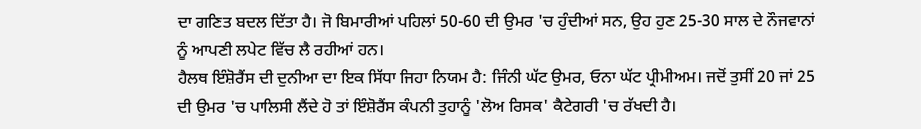ਦਾ ਗਣਿਤ ਬਦਲ ਦਿੱਤਾ ਹੈ। ਜੋ ਬਿਮਾਰੀਆਂ ਪਹਿਲਾਂ 50-60 ਦੀ ਉਮਰ 'ਚ ਹੁੰਦੀਆਂ ਸਨ, ਉਹ ਹੁਣ 25-30 ਸਾਲ ਦੇ ਨੌਜਵਾਨਾਂ ਨੂੰ ਆਪਣੀ ਲਪੇਟ ਵਿੱਚ ਲੈ ਰਹੀਆਂ ਹਨ।
ਹੈਲਥ ਇੰਸ਼ੋਰੈਂਸ ਦੀ ਦੁਨੀਆ ਦਾ ਇਕ ਸਿੱਧਾ ਜਿਹਾ ਨਿਯਮ ਹੈ: ਜਿੰਨੀ ਘੱਟ ਉਮਰ, ਓਨਾ ਘੱਟ ਪ੍ਰੀਮੀਅਮ। ਜਦੋਂ ਤੁਸੀਂ 20 ਜਾਂ 25 ਦੀ ਉਮਰ 'ਚ ਪਾਲਿਸੀ ਲੈਂਦੇ ਹੋ ਤਾਂ ਇੰਸ਼ੋਰੈਂਸ ਕੰਪਨੀ ਤੁਹਾਨੂੰ 'ਲੋਅ ਰਿਸਕ' ਕੈਟੇਗਰੀ 'ਚ ਰੱਖਦੀ ਹੈ।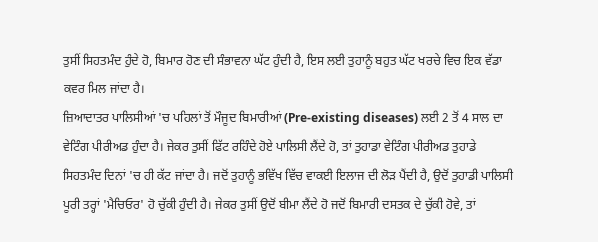ਤੁਸੀਂ ਸਿਹਤਮੰਦ ਹੁੰਦੇ ਹੋ, ਬਿਮਾਰ ਹੋਣ ਦੀ ਸੰਭਾਵਨਾ ਘੱਟ ਹੁੰਦੀ ਹੈ, ਇਸ ਲਈ ਤੁਹਾਨੂੰ ਬਹੁਤ ਘੱਟ ਖਰਚੇ ਵਿਚ ਇਕ ਵੱਡਾ ਕਵਰ ਮਿਲ ਜਾਂਦਾ ਹੈ।
ਜ਼ਿਆਦਾਤਰ ਪਾਲਿਸੀਆਂ 'ਚ ਪਹਿਲਾਂ ਤੋਂ ਮੌਜੂਦ ਬਿਮਾਰੀਆਂ (Pre-existing diseases) ਲਈ 2 ਤੋਂ 4 ਸਾਲ ਦਾ ਵੇਟਿੰਗ ਪੀਰੀਅਡ ਹੁੰਦਾ ਹੈ। ਜੇਕਰ ਤੁਸੀਂ ਫਿੱਟ ਰਹਿੰਦੇ ਹੋਏ ਪਾਲਿਸੀ ਲੈਂਦੇ ਹੋ, ਤਾਂ ਤੁਹਾਡਾ ਵੇਟਿੰਗ ਪੀਰੀਅਡ ਤੁਹਾਡੇ ਸਿਹਤਮੰਦ ਦਿਨਾਂ 'ਚ ਹੀ ਕੱਟ ਜਾਂਦਾ ਹੈ। ਜਦੋਂ ਤੁਹਾਨੂੰ ਭਵਿੱਖ ਵਿੱਚ ਵਾਕਈ ਇਲਾਜ ਦੀ ਲੋੜ ਪੈਂਦੀ ਹੈ, ਉਦੋਂ ਤੁਹਾਡੀ ਪਾਲਿਸੀ ਪੂਰੀ ਤਰ੍ਹਾਂ 'ਮੈਚਿਓਰ' ਹੋ ਚੁੱਕੀ ਹੁੰਦੀ ਹੈ। ਜੇਕਰ ਤੁਸੀਂ ਉਦੋਂ ਬੀਮਾ ਲੈਂਦੇ ਹੋ ਜਦੋਂ ਬਿਮਾਰੀ ਦਸਤਕ ਦੇ ਚੁੱਕੀ ਹੋਵੇ, ਤਾਂ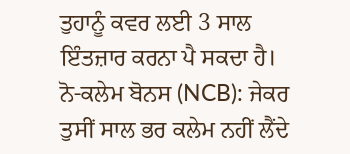ਤੁਹਾਨੂੰ ਕਵਰ ਲਈ 3 ਸਾਲ ਇੰਤਜ਼ਾਰ ਕਰਨਾ ਪੈ ਸਕਦਾ ਹੈ।
ਨੋ-ਕਲੇਮ ਬੋਨਸ (NCB): ਜੇਕਰ ਤੁਸੀਂ ਸਾਲ ਭਰ ਕਲੇਮ ਨਹੀਂ ਲੈਂਦੇ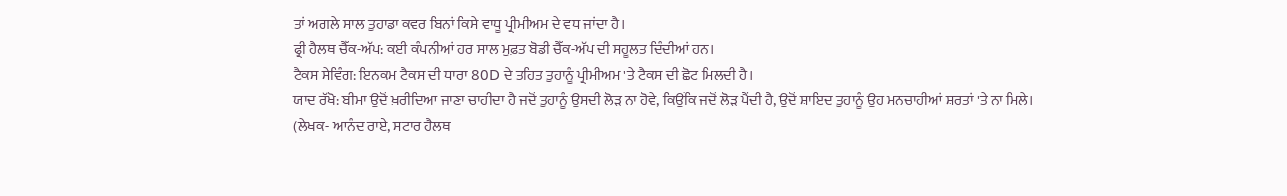ਤਾਂ ਅਗਲੇ ਸਾਲ ਤੁਹਾਡਾ ਕਵਰ ਬਿਨਾਂ ਕਿਸੇ ਵਾਧੂ ਪ੍ਰੀਮੀਅਮ ਦੇ ਵਧ ਜਾਂਦਾ ਹੈ।
ਫ੍ਰੀ ਹੈਲਥ ਚੈੱਕ-ਅੱਪ: ਕਈ ਕੰਪਨੀਆਂ ਹਰ ਸਾਲ ਮੁਫ਼ਤ ਬੋਡੀ ਚੈੱਕ-ਅੱਪ ਦੀ ਸਹੂਲਤ ਦਿੰਦੀਆਂ ਹਨ।
ਟੈਕਸ ਸੇਵਿੰਗ: ਇਨਕਮ ਟੈਕਸ ਦੀ ਧਾਰਾ 80D ਦੇ ਤਹਿਤ ਤੁਹਾਨੂੰ ਪ੍ਰੀਮੀਅਮ 'ਤੇ ਟੈਕਸ ਦੀ ਛੋਟ ਮਿਲਦੀ ਹੈ।
ਯਾਦ ਰੱਖੋ: ਬੀਮਾ ਉਦੋਂ ਖ਼ਰੀਦਿਆ ਜਾਣਾ ਚਾਹੀਦਾ ਹੈ ਜਦੋਂ ਤੁਹਾਨੂੰ ਉਸਦੀ ਲੋੜ ਨਾ ਹੋਵੇ, ਕਿਉਂਕਿ ਜਦੋਂ ਲੋੜ ਪੈਂਦੀ ਹੈ, ਉਦੋਂ ਸ਼ਾਇਦ ਤੁਹਾਨੂੰ ਉਹ ਮਨਚਾਹੀਆਂ ਸ਼ਰਤਾਂ 'ਤੇ ਨਾ ਮਿਲੇ।
(ਲੇਖਕ- ਆਨੰਦ ਰਾਏ, ਸਟਾਰ ਹੈਲਥ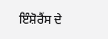ਇੰਸ਼ੋਰੈਂਸ ਦੇ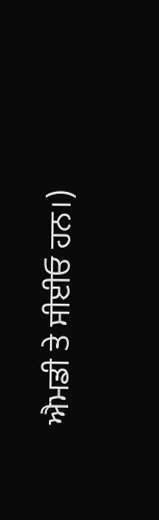ਐਮਡੀ ਤੇ ਸੀਈਓ ਹਨ।)